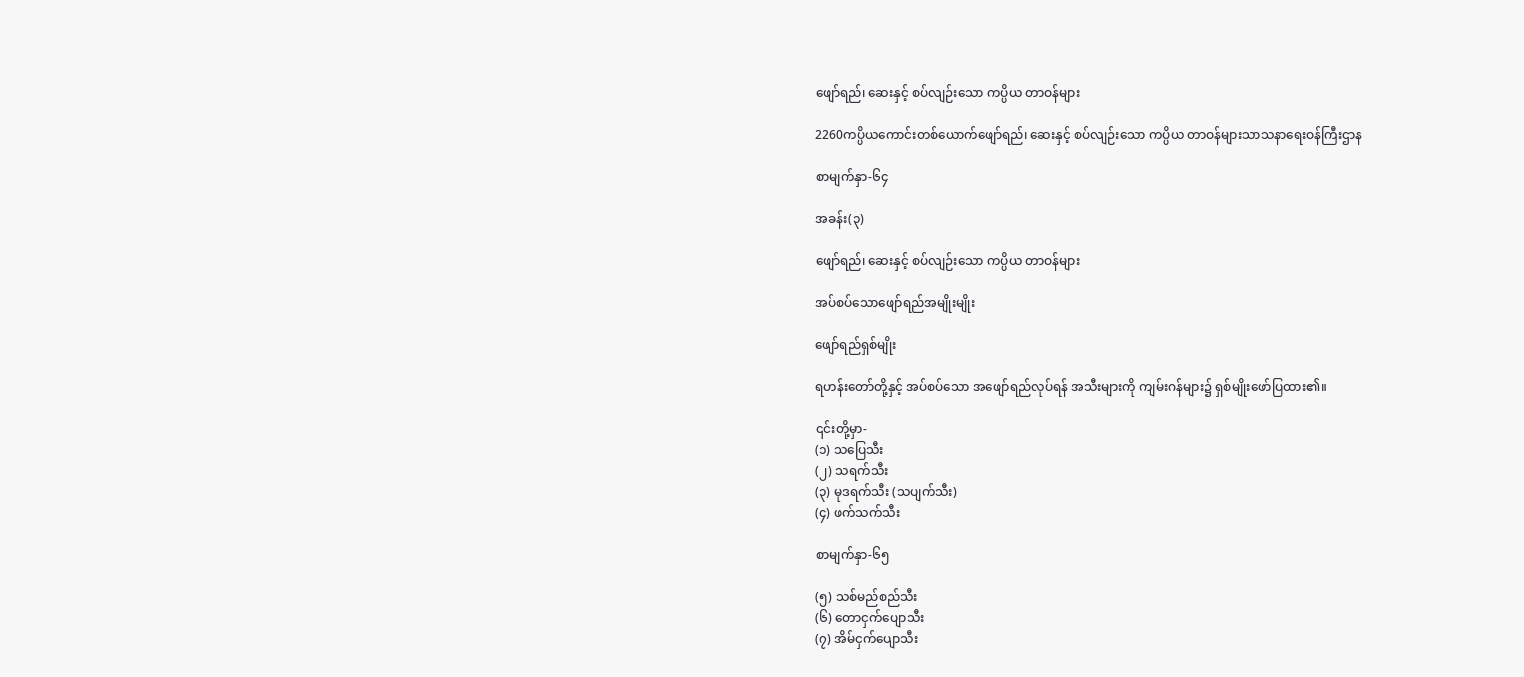ဖျော်ရည်၊ ဆေးနှင့် စပ်လျဉ်းသော ကပ္ပိယ တာဝန်များ

2260ကပ္ပိယကောင်းတစ်ယောက်ဖျော်ရည်၊ ဆေးနှင့် စပ်လျဉ်းသော ကပ္ပိယ တာဝန်များသာသနာရေးဝန်ကြီးဌာန

စာမျက်နှာ-၆၄

အခန်း(၃)

ဖျော်ရည်၊ ဆေးနှင့် စပ်လျဉ်းသော ကပ္ပိယ တာဝန်များ

အပ်စပ်သောဖျော်ရည်အမျိုးမျိုး

ဖျော်ရည်ရှစ်မျိုး

ရဟန်းတော်တို့နှင့် အပ်စပ်သော အဖျော်ရည်လုပ်ရန် အသီးများကို ကျမ်းဂန်များ၌ ရှစ်မျိုးဖော်ပြထား၏။

၎င်းတို့မှာ-
(၁) သပြေသီး
(၂) သရက်သီး
(၃) မုဒရက်သီး (သပျက်သီး)
(၄) ဖက်သက်သီး

စာမျက်နှာ-၆၅

(၅) သစ်မည်စည်သီး
(၆) တောငှက်ပျောသီး
(၇) အိမ်ငှက်ပျောသီး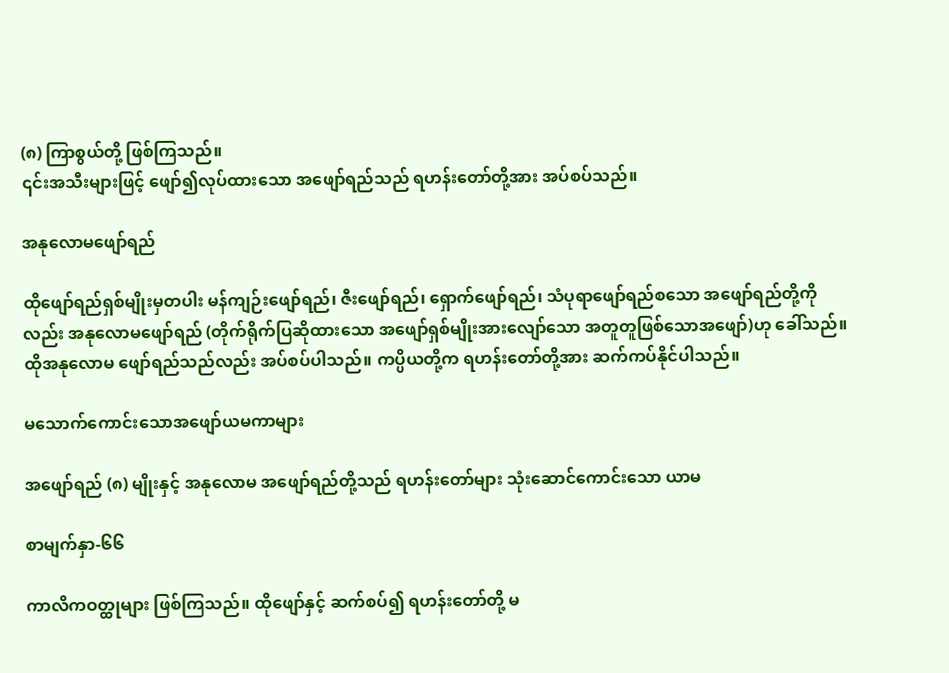(၈) ကြာစွယ်တို့ ဖြစ်ကြသည်။
၎င်းအသီးများဖြင့် ဖျော်၍လုပ်ထားသော အဖျော်ရည်သည် ရဟန်းတော်တို့အား အပ်စပ်သည်။

အနုလောမဖျော်ရည်

ထိုဖျော်ရည်ရှစ်မျိုးမှတပါး မန်ကျဉ်းဖျော်ရည်၊ ဇီးဖျော်ရည်၊ ရှောက်ဖျော်ရည်၊ သံပုရာဖျော်ရည်စသော အဖျော်ရည်တို့ကိုလည်း အနုလောမဖျော်ရည် (တိုက်ရိုက်ပြဆိုထားသော အဖျော်ရှစ်မျိုးအားလျော်သော အတူတူဖြစ်သောအဖျော်)ဟု ခေါ်သည်။ ထိုအနုလောမ ဖျော်ရည်သည်လည်း အပ်စပ်ပါသည်။ ကပ္ပိယတို့က ရဟန်းတော်တို့အား ဆက်ကပ်နိုင်ပါသည်။

မသောက်ကောင်းသောအဖျော်ယမကာများ

အဖျော်ရည် (၈) မျိုးနှင့် အနုလောမ အဖျော်ရည်တို့သည် ရဟန်းတော်များ သုံးဆောင်ကောင်းသော ယာမ

စာမျက်နှာ-၆၆

ကာလိကဝတ္ထုများ ဖြစ်ကြသည်။ ထိုဖျော်နှင့် ဆက်စပ်၍ ရဟန်းတော်တို့ မ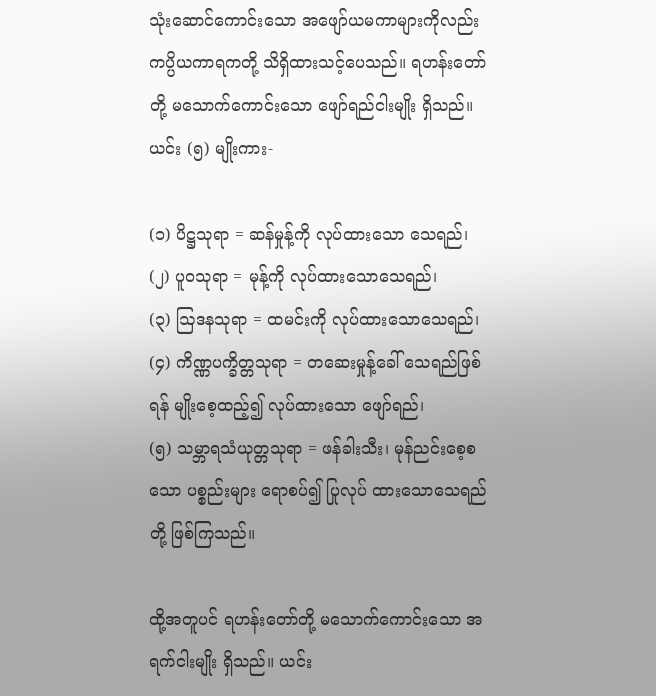သုံးဆောင်ကောင်းသော အဖျော်ယမကာများကိုလည်း ကပ္ပိယကာရကတို့ သိရှိထားသင့်ပေသည်။ ရဟန်းတော်တို့ မသောက်ကောင်းသော ဖျော်ရည်ငါးမျိုး ရှိသည်။ ယင်း (၅) မျိုးကား-

(၁) ပိဋ္ဌသုရာ = ဆန်မှုန့်ကို လုပ်ထားသော သေရည်၊
(၂) ပူဝသုရာ = မုန့်ကို လုပ်ထားသောသေရည်၊
(၃) ဩဒနသုရာ = ထမင်းကို လုပ်ထားသောသေရည်၊
(၄) ကိဏ္ဏပက္ခိတ္တသုရာ = တဆေးမှုန့်ခေါ် သေရည်ဖြစ်ရန် မျိုးစေ့ထည့်၍ လုပ်ထားသော ဖျော်ရည်၊
(၅) သမ္ဘာရသံယုတ္တသုရာ = ဖန်ခါးသီး၊ မုန်ညင်းစေ့စသော ပစ္စည်းများ ရောစပ်၍ ပြုလုပ် ထားသောသေရည်တို့ ဖြစ်ကြသည်။

ထို့အတူပင် ရဟန်းတော်တို့ မသောက်ကောင်းသော အရက်ငါးမျိုး ရှိသည်။ ယင်း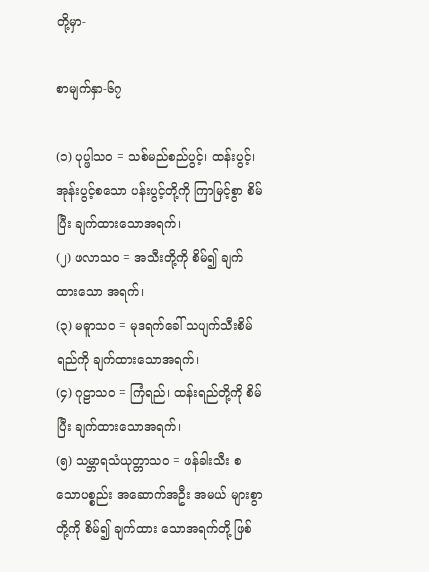တို့မှာ-

စာမျက်နှာ-၆၇

(၁) ပုပ္ဖါသဝ = သစ်မည်စည်ပွင့်၊ ထန်းပွင့်၊ အုန်းပွင့်စသော ပန်းပွင့်တို့ကို ကြာမြင့်စွာ စိမ်ပြီး ချက်ထားသောအရက်၊
(၂) ဖလာသဝ = အသီးတို့ကို စိမ်၍ ချက်ထားသော အရက်၊
(၃) မဓူာသဝ = မုဒရက်ခေါ် သပျက်သီးစိမ်ရည်ကို ချက်ထားသောအရက်၊
(၄) ဂုဠာသဝ = ကြံရည်၊ ထန်းရည်တို့ကို စိမ်ပြီး ချက်ထားသောအရက်၊
(၅) သမ္ဘာရသံယုတ္တာသဝ = ဖန်ခါးသီး စသောပစ္စည်း အဆောက်အဦး အမယ် များစွာတို့ကို စိမ်၍ ချက်ထား သောအရက်တို့ ဖြစ်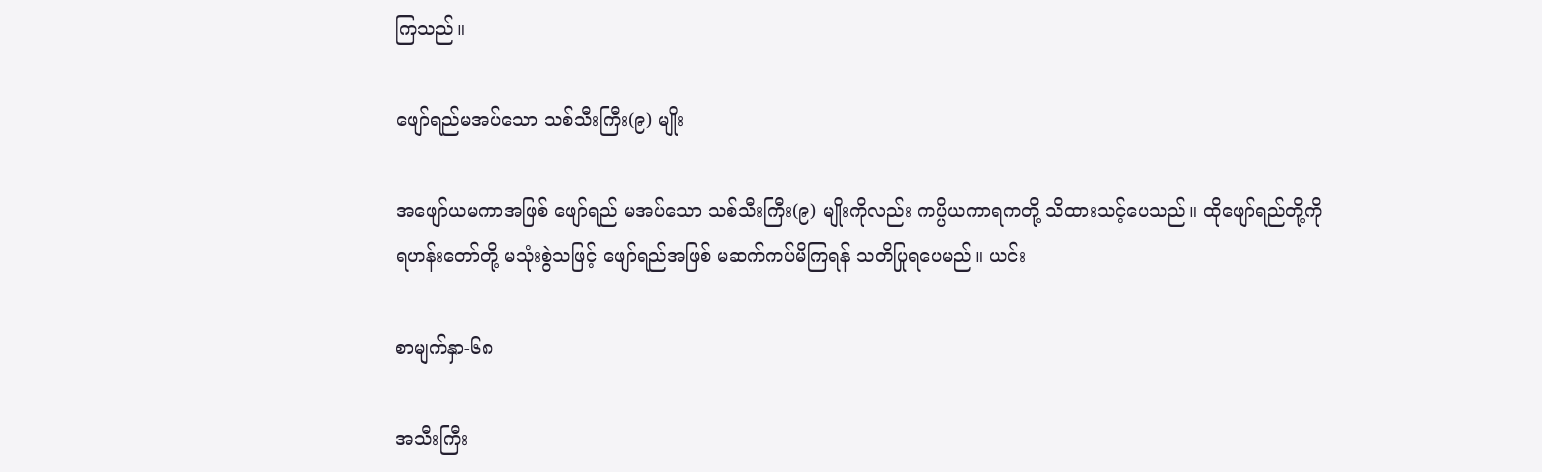ကြသည်။

ဖျော်ရည်မအပ်သော သစ်သီးကြီး(၉) မျိုး

အဖျော်ယမကာအဖြစ် ဖျော်ရည် မအပ်သော သစ်သီးကြီး(၉) မျိုးကိုလည်း ကပ္ပိယကာရကတို့ သိထားသင့်ပေသည်။ ထိုဖျော်ရည်တို့ကို ရဟန်းတော်တို့ မသုံးစွဲသဖြင့် ဖျော်ရည်အဖြစ် မဆက်ကပ်မိကြရန် သတိပြုရပေမည်။ ယင်း

စာမျက်နှာ-၆၈

အသီးကြီး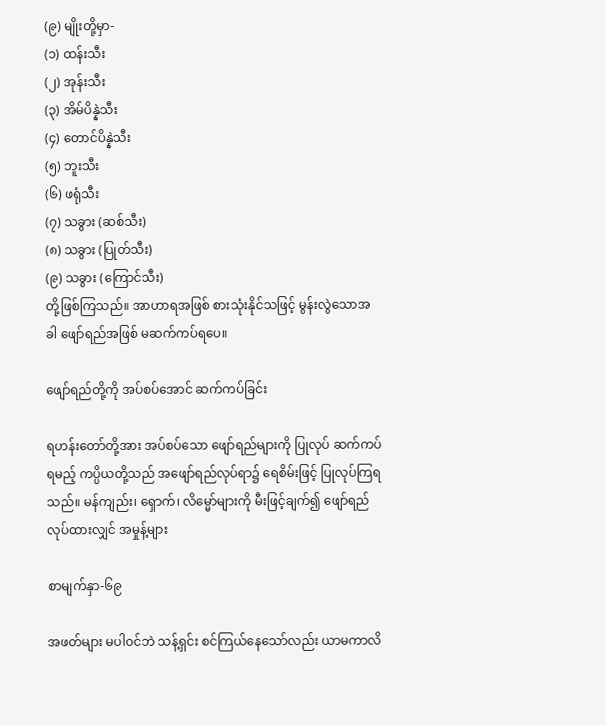(၉) မျိုးတို့မှာ-
(၁) ထန်းသီး
(၂) အုန်းသီး
(၃) အိမ်ပိန္နဲသီး
(၄) တောင်ပိန္နဲသီး
(၅) ဘူးသီး
(၆) ဖရုံသီး
(၇) သခွား (ဆစ်သီး)
(၈) သခွား (ပြုတ်သီး)
(၉) သခွား (ကြောင်သီး)
တို့ဖြစ်ကြသည်။ အာဟာရအဖြစ် စားသုံးနိုင်သဖြင့် မွန်းလွဲသောအခါ ဖျော်ရည်အဖြစ် မဆက်ကပ်ရပေ။

ဖျော်ရည်တို့ကို အပ်စပ်အောင် ဆက်ကပ်ခြင်း

ရဟန်းတော်တို့အား အပ်စပ်သော ဖျော်ရည်များကို ပြုလုပ် ဆက်ကပ်ရမည့် ကပ္ပိယတို့သည် အဖျော်ရည်လုပ်ရာ၌ ရေစိမ်းဖြင့် ပြုလုပ်ကြရသည်။ မန်ကျည်း၊ ရှောက်၊ လိမ္မော်များကို မီးဖြင့်ချက်၍ ဖျော်ရည်လုပ်ထားလျှင် အမှုန့်များ

စာမျက်နှာ-၆၉

အဖတ်များ မပါဝင်ဘဲ သန့်ရှင်း စင်ကြယ်နေသော်လည်း ယာမကာလိ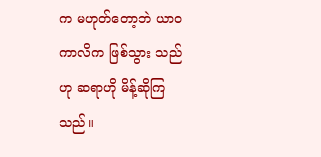က မဟုတ်တော့ဘဲ ယာဝကာလိက ဖြစ်သွား သည်ဟု ဆရာဟို မိန့်ဆိုကြသည်။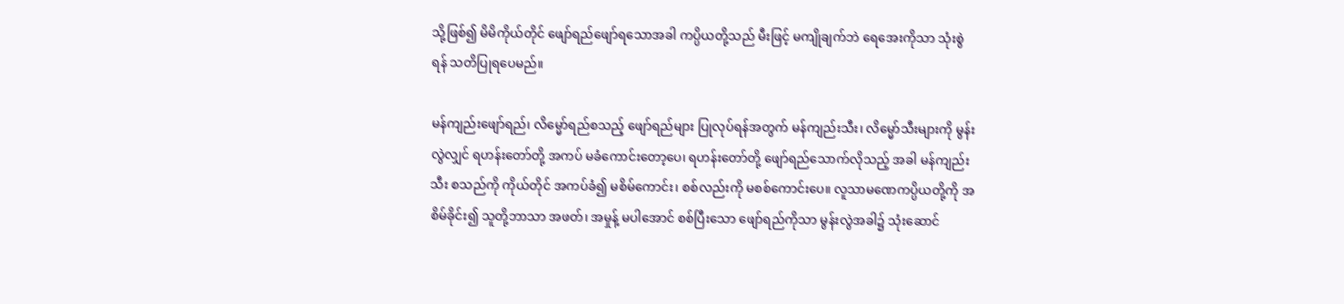သို့ဖြစ်၍ မိမိကိုယ်တိုင် ဖျော်ရည်ဖျော်ရသောအခါ ကပ္ပိယတို့သည် မီးဖြင့် မကျိုချက်ဘဲ ရေအေးကိုသာ သုံးစွဲရန် သတိပြုရပေမည်။

မန်ကျည်းဖျော်ရည်၊ လိမ္မော်ရည်စသည့် ဖျော်ရည်များ ပြုလုပ်ရန်အတွက် မန်ကျည်းသီး၊ လိမ္မော်သီးများကို မွန်းလွဲလျှင် ရဟန်းတော်တို့ အကပ် မခံကောင်းတော့ပေ၊ ရဟန်းတော်တို့ ဖျော်ရည်သောက်လိုသည့် အခါ မန်ကျည်းသီး စသည်ကို ကိုယ်တိုင် အကပ်ခံ၍ မစိမ်ကောင်း၊ စစ်လည်းကို မစစ်ကောင်းပေ။ လူသာမဏေကပ္ပိယတို့ကို အစိမ်ခိုင်း၍ သူတို့ဘာသာ အဖတ်၊ အမှုန့် မပါအောင် စစ်ပြီးသော ဖျော်ရည်ကိုသာ မွန်းလွဲအခါ၌ သုံးဆောင်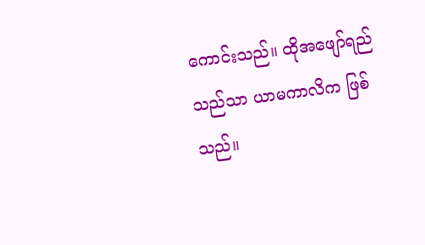ကောင်းသည်။ ထိုအဖျော်ရည်သည်သာ ယာမကာလိက ဖြစ်သည်။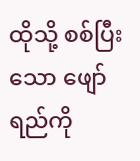ထိုသို့ စစ်ပြီးသော ဖျော်ရည်ကို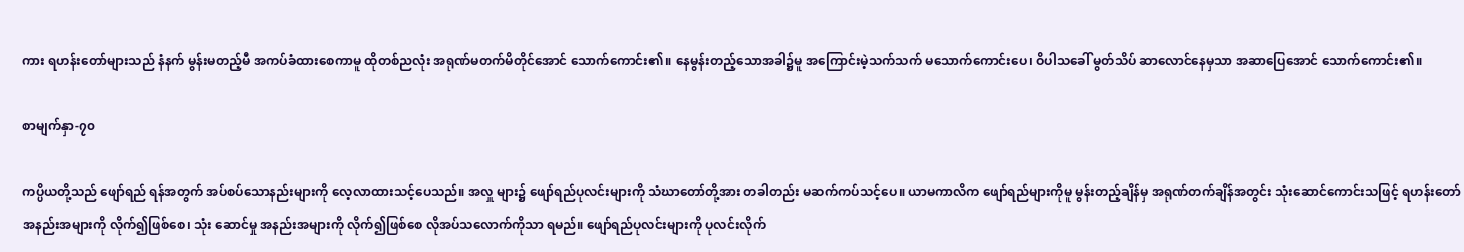ကား ရဟန်းတော်များသည် နံနက် မွန်းမတည့်မီ အကပ်ခံထားစေကာမူ ထိုတစ်ညလုံး အရုဏ်မတက်မိတိုင်အောင် သောက်ကောင်း၏။ နေမွန်းတည့်သောအခါ၌မူ အကြောင်းမဲ့သက်သက် မသောက်ကောင်းပေ၊ ဝိပါသခေါ် မွတ်သိပ် ဆာလောင်နေမှသာ အဆာပြေအောင် သောက်ကောင်း၏။

စာမျက်နှာ-၇၀

ကပ္ပိယတို့သည် ဖျော်ရည် ရန်အတွက် အပ်စပ်သောနည်းများကို လေ့လာထားသင့်ပေသည်။ အလှူ များ၌ ဖျော်ရည်ပုလင်းများကို သံဃာတော်တို့အား တခါတည်း မဆက်ကပ်သင့်ပေ။ ယာမကာလိက ဖျော်ရည်များကိုမူ မွန်းတည့်ချိန်မှ အရုဏ်တက်ချိန်အတွင်း သုံးဆောင်ကောင်းသဖြင့် ရဟန်းတော် အနည်းအများကို လိုက်၍ဖြစ်စေ၊ သုံး ဆောင်မှု အနည်းအများကို လိုက်၍ဖြစ်စေ လိုအပ်သလောက်ကိုသာ ရမည်။ ဖျော်ရည်ပုလင်းများကို ပုလင်းလိုက်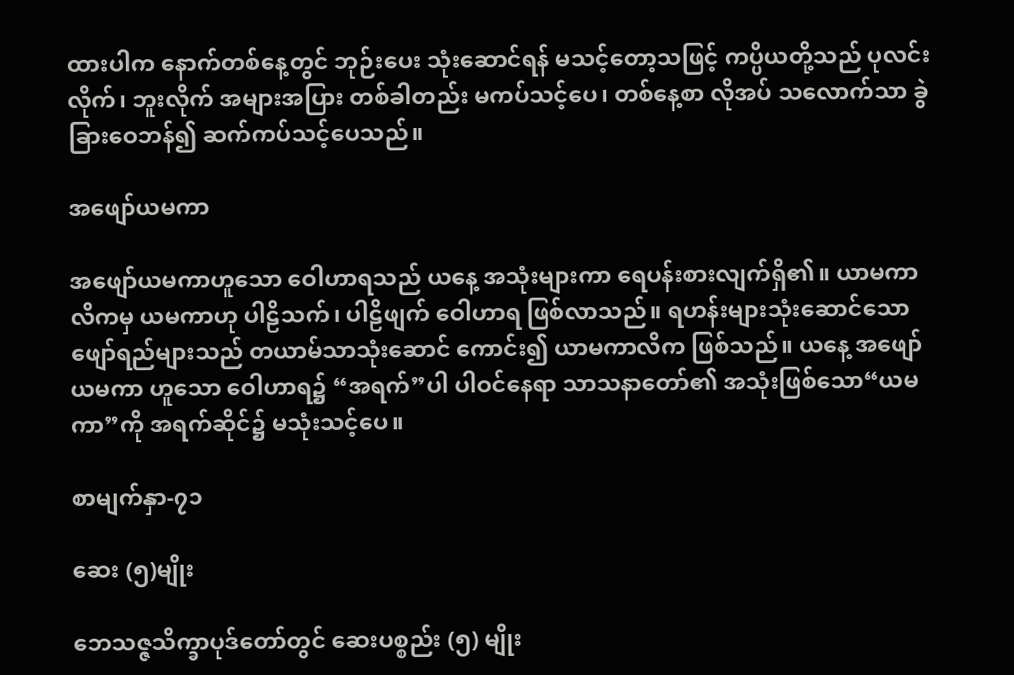ထားပါက နောက်တစ်နေ့တွင် ဘုဉ်းပေး သုံးဆောင်ရန် မသင့်တော့သဖြင့် ကပ္ပိယတို့သည် ပုလင်းလိုက်၊ ဘူးလိုက် အများအပြား တစ်ခါတည်း မကပ်သင့်ပေ၊ တစ်နေ့စာ လိုအပ် သလောက်သာ ခွဲခြားဝေဘန်၍ ဆက်ကပ်သင့်ပေသည်။

အဖျော်ယမကာ

အဖျော်ယမကာဟူသော ဝေါဟာရသည် ယနေ့ အသုံးများကာ ရေပန်းစားလျက်ရှိ၏။ ယာမကာလိကမှ ယမကာဟု ပါဠိသက်၊ ပါဠိဖျက် ဝေါဟာရ ဖြစ်လာသည်။ ရဟန်းများသုံးဆောင်သော ဖျော်ရည်များသည် တယာမ်သာသုံးဆောင် ကောင်း၍ ယာမကာလိက ဖြစ်သည်။ ယနေ့ အဖျော်ယမကာ ဟူသော ဝေါဟာရ၌ “အရက်”ပါ ပါဝင်နေရာ သာသနာတော်၏ အသုံးဖြစ်သော“ယမကာ”ကို အရက်ဆိုင်၌ မသုံးသင့်ပေ။

စာမျက်နှာ-၇၁

ဆေး (၅)မျိုး

ဘေသဇ္ဇသိက္ခာပုဒ်တော်တွင် ဆေးပစ္စည်း (၅) မျိုး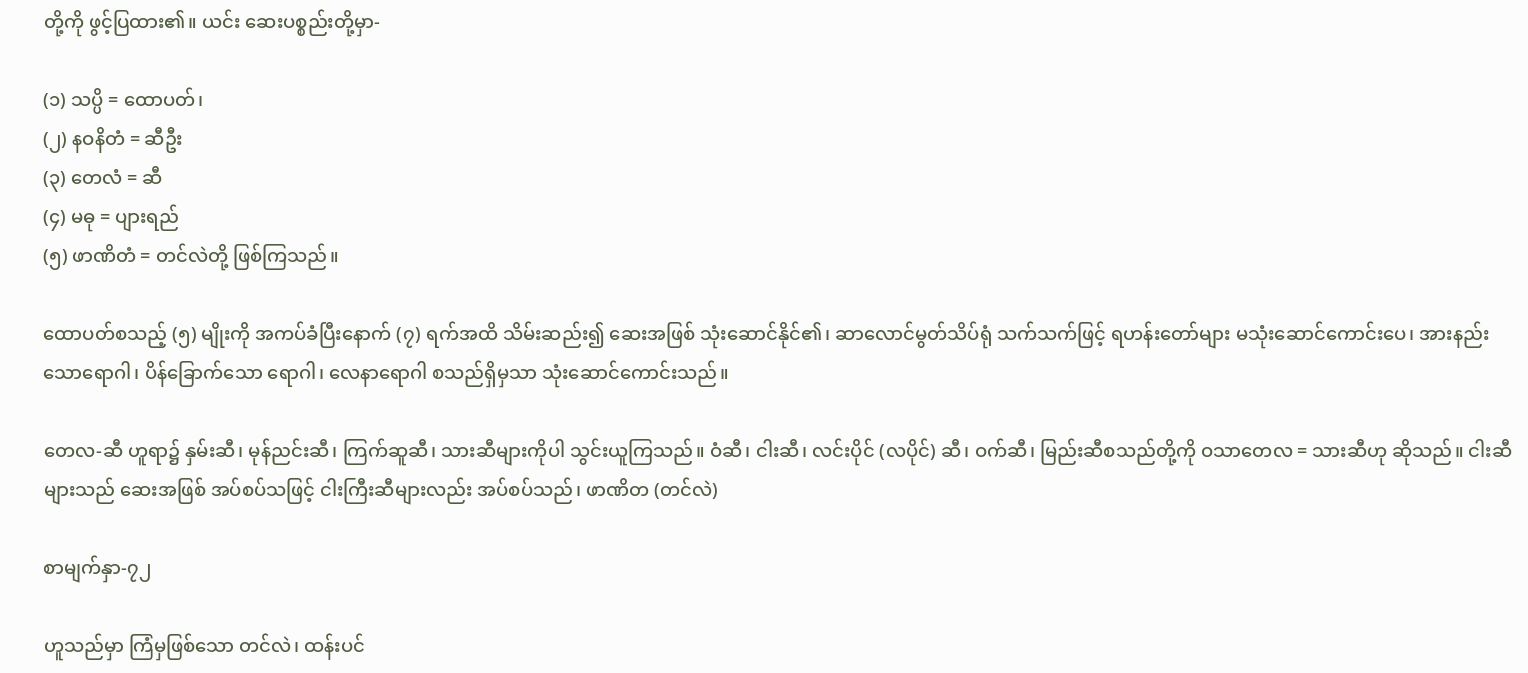တို့ကို ဖွင့်ပြထား၏။ ယင်း ဆေးပစ္စည်းတို့မှာ-

(၁) သပ္ပိ = ထောပတ်၊
(၂) နဝနိတံ = ဆီဦး
(၃) တေလံ = ဆီ
(၄) မဓု = ပျားရည်
(၅) ဖာဏိတံ = တင်လဲတို့ ဖြစ်ကြသည်။

ထောပတ်စသည့် (၅) မျိုးကို အကပ်ခံပြီးနောက် (၇) ရက်အထိ သိမ်းဆည်း၍ ဆေးအဖြစ် သုံးဆောင်နိုင်၏၊ ဆာလောင်မွတ်သိပ်ရုံ သက်သက်ဖြင့် ရဟန်းတော်များ မသုံးဆောင်ကောင်းပေ၊ အားနည်းသောရောဂါ၊ ပိန်ခြောက်သော ရောဂါ၊ လေနာရောဂါ စသည်ရှိမှသာ သုံးဆောင်ကောင်းသည်။

တေလ-ဆီ ဟူရာ၌ နှမ်းဆီ၊ မုန်ညင်းဆီ၊ ကြက်ဆူဆီ၊ သားဆီများကိုပါ သွင်းယူကြသည်။ ဝံဆီ၊ ငါးဆီ၊ လင်းပိုင် (လပိုင်) ဆီ၊ ဝက်ဆီ၊ မြည်းဆီစသည်တို့ကို ဝသာတေလ = သားဆီဟု ဆိုသည်။ ငါးဆီများသည် ဆေးအဖြစ် အပ်စပ်သဖြင့် ငါးကြီးဆီများလည်း အပ်စပ်သည်၊ ဖာဏိတ (တင်လဲ)

စာမျက်နှာ-၇၂

ဟူသည်မှာ ကြံမှဖြစ်သော တင်လဲ၊ ထန်းပင်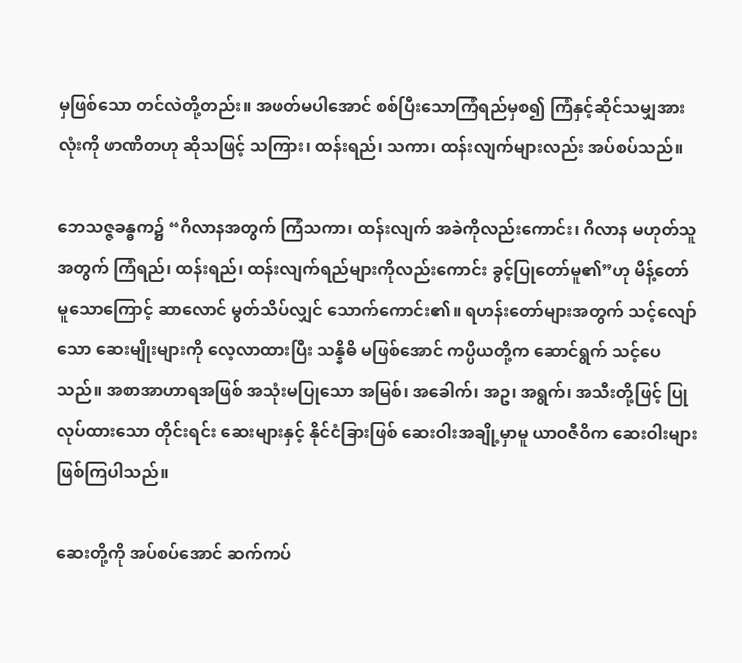မှဖြစ်သော တင်လဲတို့တည်း။ အဖတ်မပါအောင် စစ်ပြီးသောကြံရည်မှစ၍ ကြံနှင့်ဆိုင်သမျှအားလုံးကို ဖာဏိတဟု ဆိုသဖြင့် သကြား၊ ထန်းရည်၊ သကာ၊ ထန်းလျက်များလည်း အပ်စပ်သည်။

ဘေသဇ္ဇခန္ဓက၌ “ဂိလာနအတွက် ကြံသကာ၊ ထန်းလျက် အခဲကိုလည်းကောင်း၊ ဂိလာန မဟုတ်သူအတွက် ကြံရည်၊ ထန်းရည်၊ ထန်းလျက်ရည်များကိုလည်းကောင်း ခွင့်ပြုတော်မူ၏”ဟု မိန့်တော်မူသောကြောင့် ဆာလောင် မွတ်သိပ်လျှင် သောက်ကောင်း၏။ ရဟန်းတော်များအတွက် သင့်လျော်သော ဆေးမျိုးများကို လေ့လာထားပြီး သန္နိဓိ မဖြစ်အောင် ကပ္ပိယတို့က ဆောင်ရွက် သင့်ပေသည်။ အစာအာဟာရအဖြစ် အသုံးမပြုသော အမြစ်၊ အခေါက်၊ အဥ၊ အရွက်၊ အသီးတို့ဖြင့် ပြုလုပ်ထားသော တိုင်းရင်း ဆေးများနှင့် နိုင်ငံခြားဖြစ် ဆေးဝါးအချို့မှာမူ ယာဝဇီဝိက ဆေးဝါးများ ဖြစ်ကြပါသည်။

ဆေးတို့ကို အပ်စပ်အောင် ဆက်ကပ်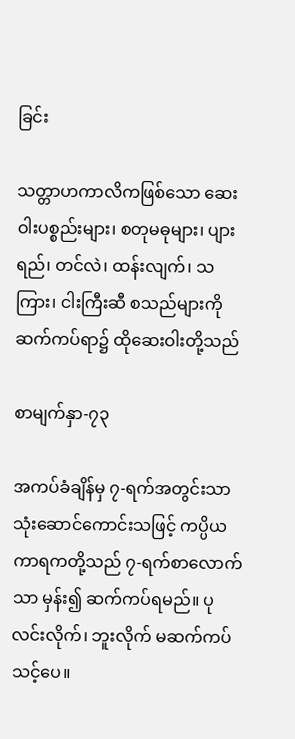ခြင်း

သတ္တာဟကာလိကဖြစ်သော ဆေးဝါးပစ္စည်းများ၊ စတုမဓုများ၊ ပျားရည်၊ တင်လဲ၊ ထန်းလျက်၊ သကြား၊ ငါးကြီးဆီ စသည်များကို ဆက်ကပ်ရာ၌ ထိုဆေးဝါးတို့သည်

စာမျက်နှာ-၇၃

အကပ်ခံချိန်မှ ၇-ရက်အတွင်းသာ သုံးဆောင်ကောင်းသဖြင့် ကပ္ပိယကာရကတို့သည် ၇-ရက်စာလောက်သာ မှန်း၍ ဆက်ကပ်ရမည်။ ပုလင်းလိုက်၊ ဘူးလိုက် မဆက်ကပ် သင့်ပေ။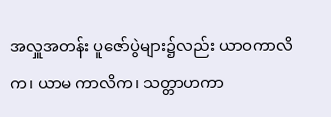အလှူအတန်း ပူဇော်ပွဲများ၌လည်း ယာဝကာလိက၊ ယာမ ကာလိက၊ သတ္တာဟကာ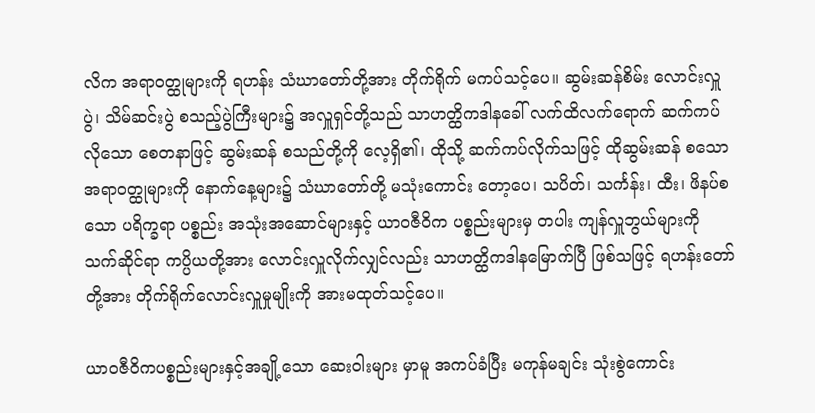လိက အရာဝတ္ထုများကို ရဟန်း သံဃာတော်တို့အား တိုက်ရိုက် မကပ်သင့်ပေ။ ဆွမ်းဆန်စိမ်း လောင်းလှူပွဲ၊ သိမ်ဆင်းပွဲ စသည့်ပွဲကြီးများ၌ အလှူရှင်တို့သည် သာဟတ္ထိကဒါနခေါ် လက်ထိလက်ရောက် ဆက်ကပ်လိုသော စေတနာဖြင့် ဆွမ်းဆန် စသည်တို့ကို လေ့ရှိ၏၊ ထိုသို့ ဆက်ကပ်လိုက်သဖြင့် ထိုဆွမ်းဆန် စသော အရာဝတ္ထုများကို နောက်နေ့များ၌ သံဃာတော်တို့ မသုံးကောင်း တော့ပေ၊ သပိတ်၊ သင်္ကန်း၊ ထီး၊ ဖိနပ်စသော ပရိက္ခရာ ပစ္စည်း အသုံးအဆောင်များနှင့် ယာဝဇီဝိက ပစ္စည်းများမှ တပါး ကျန်လှူဘွယ်များကို သက်ဆိုင်ရာ ကပ္ပိယတို့အား လောင်းလှူလိုက်လျှင်လည်း သာဟတ္ထိကဒါနမြောက်ပြီ ဖြစ်သဖြင့် ရဟန်းတော်တို့အား တိုက်ရိုက်လောင်းလှူမှုမျိုးကို အားမထုတ်သင့်ပေ။

ယာဝဇီဝိကပစ္စည်းများနှင့်အချို့သော ဆေးဝါးများ မှာမူ အကပ်ခံပြီး မကုန်မချင်း သုံးစွဲကောင်း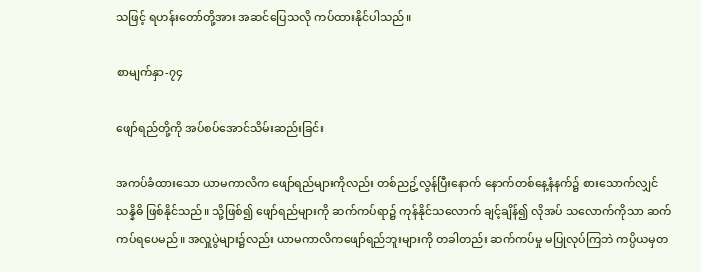သဖြင့် ရဟန်းတော်တို့အား အဆင်ပြေသလို ကပ်ထားနိုင်ပါသည်။

စာမျက်နှာ-၇၄

ဖျော်ရည်တို့ကို အပ်စပ်အောင်သိမ်းဆည်းခြင်း

အကပ်ခံထားသော ယာမကာလိက ဖျော်ရည်များကိုလည်း တစ်ညဥ့်လွန်ပြီးနောက် နောက်တစ်နေ့နံနက်၌ စားသောက်လျှင် သန္နိဓိ ဖြစ်နိုင်သည်။ သို့ဖြစ်၍ ဖျော်ရည်များကို ဆက်ကပ်ရာ၌ ကုန်နိုင်သလောက် ချင့်ချိန်၍ လိုအပ် သလောက်ကိုသာ ဆက်ကပ်ရပေမည်။ အလှူပွဲများ၌လည်း ယာမကာလိကဖျော်ရည်ဘူးများကို တခါတည်း ဆက်ကပ်မှု မပြုလုပ်ကြဘဲ ကပ္ပိယမှတ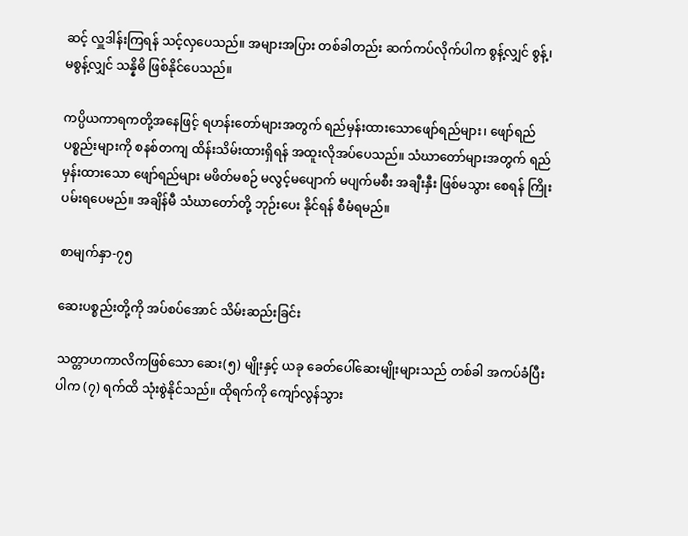ဆင့် လှူဒါန်းကြရန် သင့်လှပေသည်။ အများအပြား တစ်ခါတည်း ဆက်ကပ်လိုက်ပါက စွန့်လျှင် စွန့်၊ မစွန့်လျှင် သန္နိဓိ ဖြစ်နိုင်ပေသည်။

ကပ္ပိယကာရကတို့အနေဖြင့် ရဟန်းတော်များအတွက် ရည်မှန်းထားသောဖျော်ရည်များ၊ ဖျော်ရည်ပစ္စည်းများကို စနစ်တကျ ထိန်းသိမ်းထားရှိရန် အထူးလိုအပ်ပေသည်။ သံဃာတော်များအတွက် ရည်မှန်းထားသော ဖျော်ရည်များ မဖိတ်မစဉ် မလွင့်မပျောက် မပျက်မစီး အချီးနှီး ဖြစ်မသွား စေရန် ကြိုးပမ်းရပေမည်။ အချိန်မီ သံဃာတော်တို့ ဘုဉ်းပေး နိုင်ရန် စီမံရမည်။

စာမျက်နှာ-၇၅

ဆေးပစ္စည်းတို့ကို အပ်စပ်အောင် သိမ်းဆည်းခြင်း

သတ္တာဟကာလိကဖြစ်သော ဆေး(၅) မျိုးနှင့် ယခု ခေတ်ပေါ်ဆေးမျိုးများသည် တစ်ခါ အကပ်ခံပြီးပါက (၇) ရက်ထိ သုံးစွဲနိုင်သည်။ ထိုရက်ကို ကျော်လွန်သွား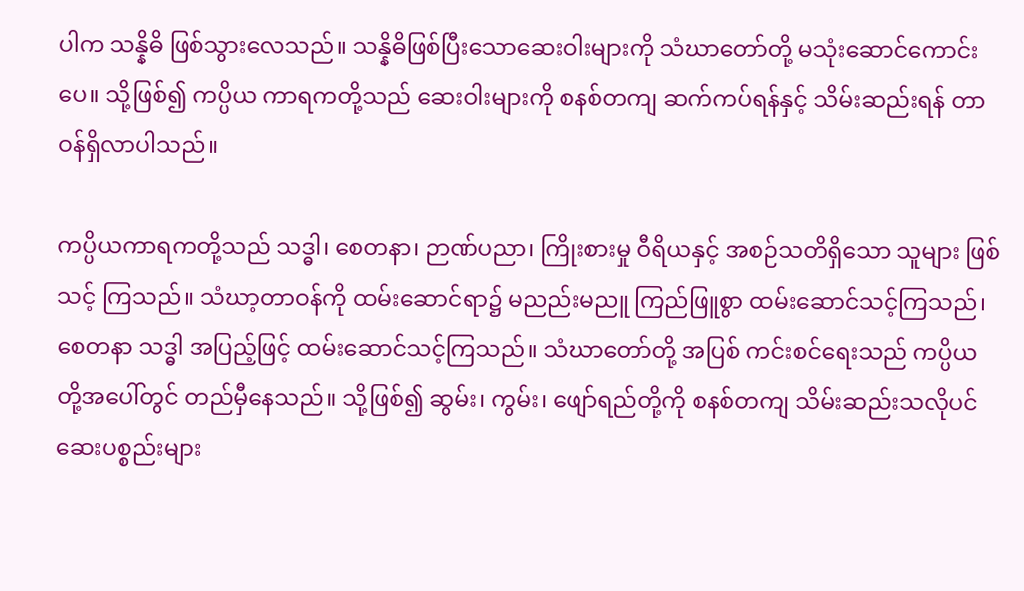ပါက သန္နိဓိ ဖြစ်သွားလေသည်။ သန္နိဓိဖြစ်ပြီးသောဆေးဝါးများကို သံဃာတော်တို့ မသုံးဆောင်ကောင်းပေ။ သို့ဖြစ်၍ ကပ္ပိယ ကာရကတို့သည် ဆေးဝါးများကို စနစ်တကျ ဆက်ကပ်ရန်နှင့် သိမ်းဆည်းရန် တာဝန်ရှိလာပါသည်။

ကပ္ပိယကာရကတို့သည် သဒ္ဓါ၊ စေတနာ၊ ဉာဏ်ပညာ၊ ကြိုးစားမှု ဝီရိယနှင့် အစဉ်သတိရှိသော သူများ ဖြစ်သင့် ကြသည်။ သံဃာ့တာဝန်ကို ထမ်းဆောင်ရာ၌ မညည်းမညူ ကြည်ဖြူစွာ ထမ်းဆောင်သင့်ကြသည်၊ စေတနာ သဒ္ဓါ အပြည့်ဖြင့် ထမ်းဆောင်သင့်ကြသည်။ သံဃာတော်တို့ အပြစ် ကင်းစင်ရေးသည် ကပ္ပိယတို့အပေါ်တွင် တည်မှီနေသည်။ သို့ဖြစ်၍ ဆွမ်း၊ ကွမ်း၊ ဖျော်ရည်တို့ကို စနစ်တကျ သိမ်းဆည်းသလိုပင် ဆေးပစ္စည်းများ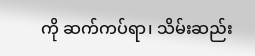ကို ဆက်ကပ်ရာ၊ သိမ်းဆည်း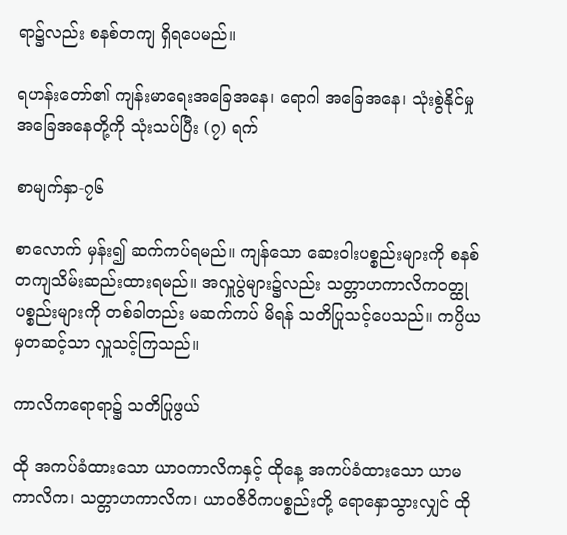ရာ၌လည်း စနစ်တကျ ရှိရပေမည်။

ရဟန်းတော်၏ ကျန်းမာရေးအခြေအနေ၊ ရောဂါ အခြေအနေ၊ သုံးစွဲနိုင်မှုအခြေအနေတို့ကို သုံးသပ်ပြီး (၇) ရက်

စာမျက်နှာ-၇၆

စာလောက် မှန်း၍ ဆက်ကပ်ရမည်။ ကျန်သော ဆေးဝါးပစ္စည်းများကို စနစ်တကျသိမ်းဆည်းထားရမည်။ အလှူပွဲများ၌လည်း သတ္တာဟကာလိကဝတ္ထု ပစ္စည်းများကို တစ်ခါတည်း မဆက်ကပ် မိရန် သတိပြုသင့်ပေသည်။ ကပ္ပိယမှတဆင့်သာ လှူသင့်ကြသည်။

ကာလိကရောရာ၌ သတိပြုဖွယ်

ထို အကပ်ခံထားသော ယာဝကာလိကနှင့် ထိုနေ့ အကပ်ခံထားသော ယာမကာလိက၊ သတ္တာဟကာလိက၊ ယာဝဇိဝိကပစ္စည်းတို့ ရောနှောသွားလျှင် ထို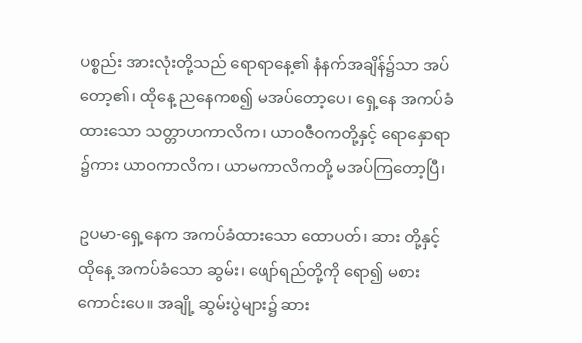ပစ္စည်း အားလုံးတို့သည် ရောရာနေ့၏ နံနက်အချိန်၌သာ အပ်တော့၏၊ ထိုနေ့ ညနေကစ၍ မအပ်တော့ပေ၊ ရှေ့နေ အကပ်ခံထားသော သတ္တာဟကာလိက၊ ယာဝဇီဝကတို့နှင့် ရောနှောရာ ၌ကား ယာဝကာလိက၊ ယာမကာလိကတို့ မအပ်ကြတော့ပြီ၊

ဥပမာ-ရှေ့နေက အကပ်ခံထားသော ထောပတ်၊ ဆား တို့နှင့် ထိုနေ့ အကပ်ခံသော ဆွမ်း၊ ဖျော်ရည်တို့ကို ရော၍ မစားကောင်းပေ။ အချို့ ဆွမ်းပွဲများ၌ ဆား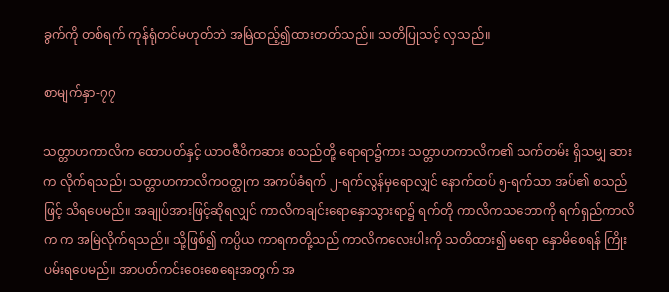ခွက်ကို တစ်ရက် ကုန်ရုံတင်မဟုတ်ဘဲ အမြဲထည့်၍ထားတတ်သည်။ သတိပြုသင့် လှသည်။

စာမျက်နှာ-၇၇

သတ္တာဟကာလိက ထောပတ်နှင့် ယာဝဇီဝိကဆား စသည်တို့ ရောရာ၌ကား သတ္တာဟကာလိက၏ သက်တမ်း ရှိသမျှ ဆားက လိုက်ရသည်၊ သတ္တာဟကာလိကဝတ္ထုက အကပ်ခံရက် ၂-ရက်လွန်မှရောလျှင် နောက်ထပ် ၅-ရက်သာ အပ်၏ စသည်ဖြင့် သိရပေမည်။ အချုပ်အားဖြင့်ဆိုရလျှင် ကာလိကချင်းရောနှောသွားရာ၌ ရက်တို ကာလိကသဘောကို ရက်ရှည်ကာလိက က အမြဲလိုက်ရသည်။ သို့ဖြစ်၍ ကပ္ပိယ ကာရကတို့သည် ကာလိကလေးပါးကို သတိထား၍ မရော နှောမိစေရန် ကြိုးပမ်းရပေမည်။ အာပတ်ကင်းဝေးစေရေးအတွက် အ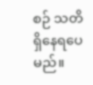စဉ် သတိရှိနေရပေမည်။